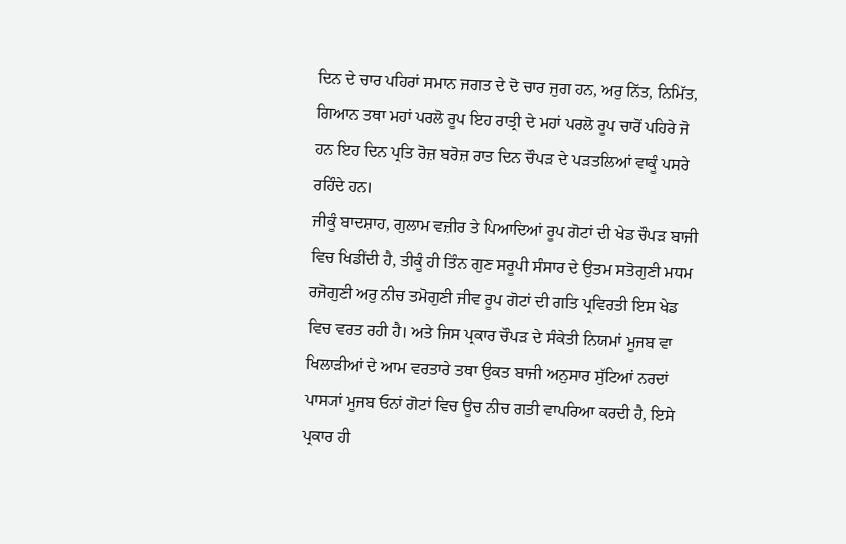ਦਿਨ ਦੇ ਚਾਰ ਪਹਿਰਾਂ ਸਮਾਨ ਜਗਤ ਦੇ ਦੋ ਚਾਰ ਜੁਗ ਹਨ, ਅਰੁ ਨਿੱਤ, ਨਿਮਿੱਤ, ਗਿਆਨ ਤਥਾ ਮਹਾਂ ਪਰਲੋ ਰੂਪ ਇਹ ਰਾਤ੍ਰੀ ਦੇ ਮਹਾਂ ਪਰਲੋ ਰੂਪ ਚਾਰੋਂ ਪਹਿਰੇ ਜੋ ਹਨ ਇਹ ਦਿਨ ਪ੍ਰਤਿ ਰੋਜ਼ ਬਰੋਜ਼ ਰਾਤ ਦਿਨ ਚੌਪੜ ਦੇ ਪੜਤਲਿਆਂ ਵਾਕੂੰ ਪਸਰੇ ਰਹਿੰਦੇ ਹਨ।
ਜੀਕੂੰ ਬਾਦਸ਼ਾਹ, ਗੁਲਾਮ ਵਜ਼ੀਰ ਤੇ ਪਿਆਦਿਆਂ ਰੂਪ ਗੋਟਾਂ ਦੀ ਖੇਡ ਚੌਪੜ ਬਾਜੀ ਵਿਚ ਖਿਡੀਂਦੀ ਹੈ, ਤੀਕੂੰ ਹੀ ਤਿੰਨ ਗੁਣ ਸਰੂਪੀ ਸੰਸਾਰ ਦੇ ਉਤਮ ਸਤੋਗੁਣੀ ਮਧਮ ਰਜੋਗੁਣੀ ਅਰੁ ਨੀਚ ਤਮੋਗੁਣੀ ਜੀਵ ਰੂਪ ਗੋਟਾਂ ਦੀ ਗਤਿ ਪ੍ਰਵਿਰਤੀ ਇਸ ਖੇਡ ਵਿਚ ਵਰਤ ਰਹੀ ਹੈ। ਅਤੇ ਜਿਸ ਪ੍ਰਕਾਰ ਚੌਪੜ ਦੇ ਸੰਕੇਤੀ ਨਿਯਮਾਂ ਮੂਜਬ ਵਾ ਖਿਲਾੜੀਆਂ ਦੇ ਆਮ ਵਰਤਾਰੇ ਤਥਾ ਉਕਤ ਬਾਜੀ ਅਨੁਸਾਰ ਸੁੱਟਿਆਂ ਨਰਦਾਂ ਪਾਸ੍ਯਾਂ ਮੂਜਬ ਓਨਾਂ ਗੋਟਾਂ ਵਿਚ ਊਚ ਨੀਚ ਗਤੀ ਵਾਪਰਿਆ ਕਰਦੀ ਹੈ, ਇਸੇ ਪ੍ਰਕਾਰ ਹੀ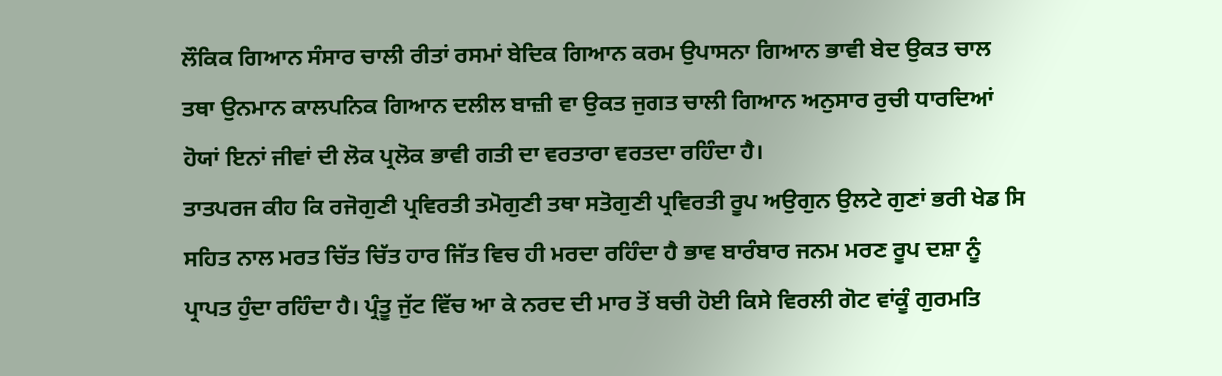ਲੌਕਿਕ ਗਿਆਨ ਸੰਸਾਰ ਚਾਲੀ ਰੀਤਾਂ ਰਸਮਾਂ ਬੇਦਿਕ ਗਿਆਨ ਕਰਮ ਉਪਾਸਨਾ ਗਿਆਨ ਭਾਵੀ ਬੇਦ ਉਕਤ ਚਾਲ ਤਥਾ ਉਨਮਾਨ ਕਾਲਪਨਿਕ ਗਿਆਨ ਦਲੀਲ ਬਾਜ਼ੀ ਵਾ ਉਕਤ ਜੁਗਤ ਚਾਲੀ ਗਿਆਨ ਅਨੁਸਾਰ ਰੁਚੀ ਧਾਰਦਿਆਂ ਹੋਯਾਂ ਇਨਾਂ ਜੀਵਾਂ ਦੀ ਲੋਕ ਪ੍ਰਲੋਕ ਭਾਵੀ ਗਤੀ ਦਾ ਵਰਤਾਰਾ ਵਰਤਦਾ ਰਹਿੰਦਾ ਹੈ।
ਤਾਤਪਰਜ ਕੀਹ ਕਿ ਰਜੋਗੁਣੀ ਪ੍ਰਵਿਰਤੀ ਤਮੋਗੁਣੀ ਤਥਾ ਸਤੋਗੁਣੀ ਪ੍ਰਵਿਰਤੀ ਰੂਪ ਅਉਗੁਨ ਉਲਟੇ ਗੁਣਾਂ ਭਰੀ ਖੇਡ ਸਿ ਸਹਿਤ ਨਾਲ ਮਰਤ ਚਿੱਤ ਚਿੱਤ ਹਾਰ ਜਿੱਤ ਵਿਚ ਹੀ ਮਰਦਾ ਰਹਿੰਦਾ ਹੈ ਭਾਵ ਬਾਰੰਬਾਰ ਜਨਮ ਮਰਣ ਰੂਪ ਦਸ਼ਾ ਨੂੰ ਪ੍ਰਾਪਤ ਹੁੰਦਾ ਰਹਿੰਦਾ ਹੈ। ਪ੍ਰੰਤੂ ਜੁੱਟ ਵਿੱਚ ਆ ਕੇ ਨਰਦ ਦੀ ਮਾਰ ਤੋਂ ਬਚੀ ਹੋਈ ਕਿਸੇ ਵਿਰਲੀ ਗੋਟ ਵਾਂਕੂੰ ਗੁਰਮਤਿ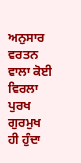ਅਨੁਸਾਰ ਵਰਤਨ ਵਾਲਾ ਕੋਈ ਵਿਰਲਾ ਪੁਰਖ ਗੁਰਮੁਖ ਹੀ ਹੁੰਦਾ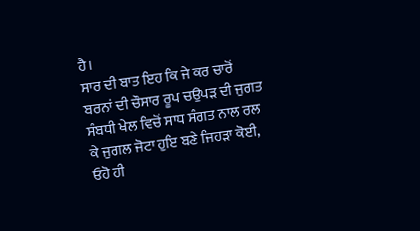ਹੈ।
ਸਾਰ ਦੀ ਬਾਤ ਇਹ ਕਿ ਜੇ ਕਰ ਚਾਰੋਂ ਬਰਨਾਂ ਦੀ ਚੌਸਾਰ ਰੂਪ ਚਉਪੜ ਦੀ ਜੁਗਤ ਸੰਬਧੀ ਖੇਲ ਵਿਚੋਂ ਸਾਧ ਸੰਗਤ ਨਾਲ ਰਲ ਕੇ ਜੁਗਲ ਜੋਟਾ ਹੁਇ ਬਣੇ ਜਿਹੜਾ ਕੋਈ, ਓਹੋ ਹੀ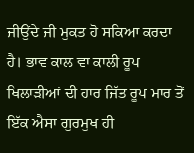ਜੀਉਂਦੇ ਜੀ ਮੁਕਤ ਹੋ ਸਕਿਆ ਕਰਦਾ ਹੈ। ਭਾਵ ਕਾਲ ਵਾ ਕਾਲੀ ਰੂਪ ਖਿਲਾੜੀਆਂ ਦੀ ਹਾਰ ਜਿੱਤ ਰੂਪ ਮਾਰ ਤੋਂ ਇੱਕ ਐਸਾ ਗੁਰਮੁਖ ਹੀ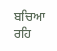ਬਚਿਆ ਰਹਿ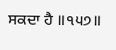ਸਕਦਾ ਹੈ ॥੧੫੭॥